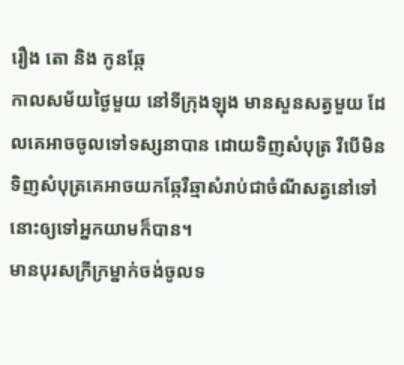រឿង តោ និង កូនឆ្កែ
កាលសម័យថ្ងៃមួយ នៅទីក្រុងឡុង មានសួនសត្វមួយ ដែលគេអាចចូលទៅទស្សនាបាន ដោយទិញសំបុត្រ រឺបើមិនទិញសំបុត្រគេអាចយកឆ្កែរឺឆ្មាសំរាប់ជាចំណីសត្វនៅទៅនោះឲ្យទៅអ្នកយាមក៏បាន។
មានបុរសក្រីក្រម្នាក់ចង់ចូលទ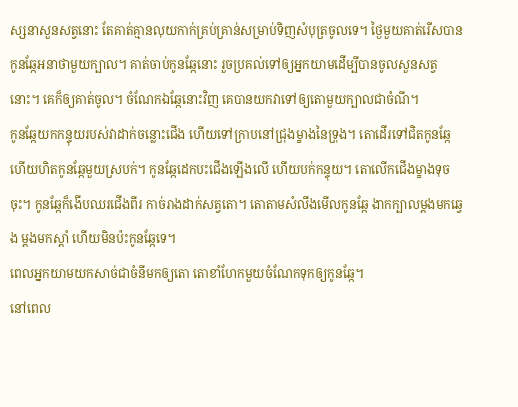ស្សនាសួនសត្វនោះ តែគាត់គ្មានលុយកាក់គ្រប់គ្រាន់សម្រាប់ទិញសំបុត្រចូលទេ។ ថ្ងៃមួយគាត់រើសបានកូនឆ្កែអនាថាមួយក្បាល។ គាត់ចាប់កូនឆ្កែនោះ រួចប្រគល់ទៅឲ្យអ្នកយាមដើម្បីបានចូលសួនសត្វនោះ។ គេក៏ឲ្យគាត់ចូល។ ចំណែកឯឆ្កែនោះវិញ គេបានយកវាទៅឲ្យតោមួយក្បាលជាចំណី។
កូនឆ្កែយកកន្ទុយរបស់វាដាក់ចន្លោះជើង ហើយទៅក្រាបនៅជ្រុងម្ខាងនៃទ្រុង។ តោដើរទៅជិតកូនឆ្កែ ហើយហិតកូនឆ្កែមួយស្របក់។ កូនឆ្កែដេកបះជើងឡើងលើ ហើយបក់កន្ទុយ។ តោលើកជើងម្ខាងទុចចុះ។ កូនឆ្កែក៏ងើបឈរជើងពីរ កាច់រាងដាក់សត្វតោ។ តោតាមសំលឹងមើលកូនឆ្កែ ងាកក្បាលម្តងមកឆ្វេង ម្តងមកស្តាំ ហើយមិនប៉ះកូនឆ្កែទេ។
ពេលអ្នកយាមយកសាច់ជាចំនីមកឲ្យតោ តោខាំហែកមួយចំណែកទុកឲ្យកូនឆ្កែ។
នៅពេល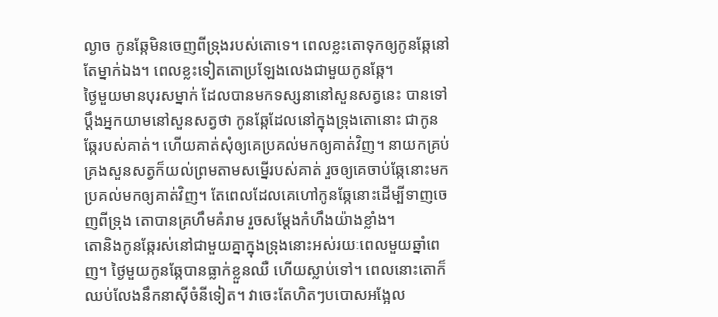ល្ងាច កូនឆ្កែមិនចេញពីទ្រុងរបស់តោទេ។ ពេលខ្លះតោទុកឲ្យកូនឆ្កែនៅតែម្នាក់ឯង។ ពេលខ្លះទៀតតោប្រឡែងលេងជាមួយកូនឆ្កែ។
ថ្ងៃមួយមានបុរសម្នាក់ ដែលបានមកទស្សនានៅសួនសត្វនេះ បានទៅប្តឹងអ្នកយាមនៅសួនសត្វថា កូនឆ្កែដែលនៅក្នុងទ្រុងតោនោះ ជាកូនឆ្កែរបស់គាត់។ ហើយគាត់សុំឲ្យគេប្រគល់មកឲ្យគាត់វិញ។ នាយកគ្រប់គ្រងសួនសត្វក៏យល់ព្រមតាមសម្នើរបស់គាត់ រួចឲ្យគេចាប់ឆ្កែនោះមកប្រគល់មកឲ្យគាត់វិញ។ តែពេលដែលគេហៅកូនឆ្កែនោះដើម្បីទាញចេញពីទ្រុង តោបានគ្រហឹមគំរាម រួចសម្តែងកំហឹងយ៉ាងខ្លាំង។
តោនិងកូនឆ្កែរស់នៅជាមួយគ្នាក្នុងទ្រុងនោះអស់រយៈពេលមួយឆ្នាំពេញ។ ថ្ងៃមួយកូនឆ្កែបានធ្លាក់ខ្លួនឈឺ ហើយស្លាប់ទៅ។ ពេលនោះតោក៏ឈប់លែងនឹកនាស៊ីចំនីទៀត។ វាចេះតែហិតៗបបោសអង្អែល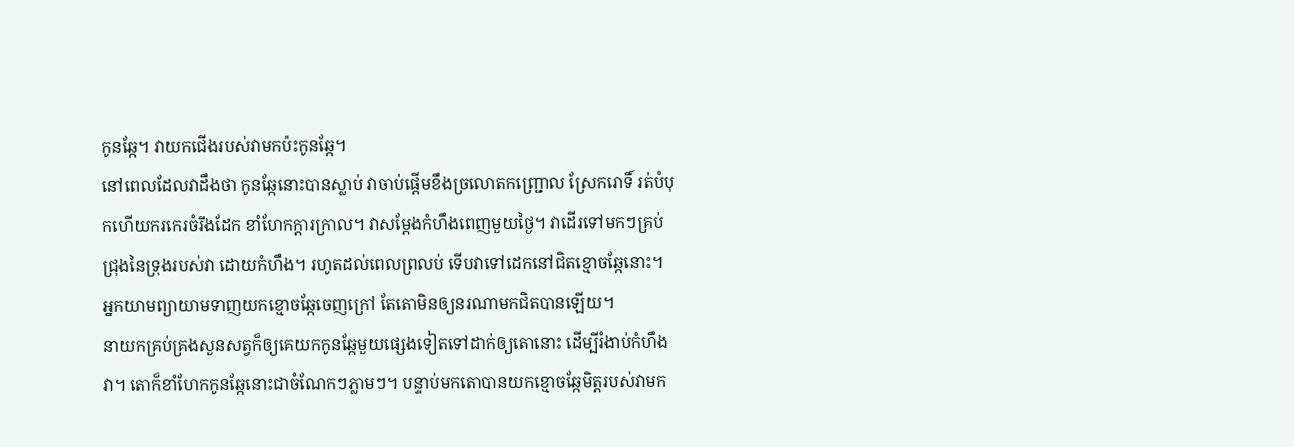កូនឆ្កែ។ វាយកជើងរបស់វាមកប៉ះកូនឆ្កែ។
នៅពេលដែលវាដឹងថា កូនឆ្កែនោះបានស្លាប់ វាចាប់ផ្តើមខឹងច្រលោតកញ្ជ្រោល ស្រែករោទិ៍ រត់បំបុកហើយករកេរចំរឹងដែក ខាំហែកក្តារក្រាល។ វាសម្តែងកំហឹងពេញមួយថ្ងៃ។ វាដើរទៅមកៗគ្រប់ជ្រុងនៃទ្រុងរបស់វា ដោយកំហឹង។ រហូតដល់ពេលព្រលប់ ទើបវាទៅដេកនៅជិតខ្មោចឆ្កែនោះ។ អ្នកយាមព្យាយាមទាញយកខ្មោចឆ្កែចេញក្រៅ តែតោមិនឲ្យនរណាមកជិតបានឡើយ។
នាយកគ្រប់គ្រងសួនសត្វក៏ឲ្យគេយកកូនឆ្កែមួយផ្សេងទៀតទៅដាក់ឲ្យតោនោះ ដើម្បីរំងាប់កំហឹងវា។ តោក៏ខាំហែកកូនឆ្កែនោះជាចំណែកៗភ្លាមៗ។ បន្ទាប់មកតោបានយកខ្មោចឆ្កែមិត្តរបស់វាមក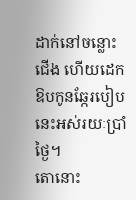ដាក់នៅចន្លោះជើង ហើយដេកឱបកូនឆ្កែរបៀបនេះអស់រយៈប្រាំថ្ងៃ។
តោនោះ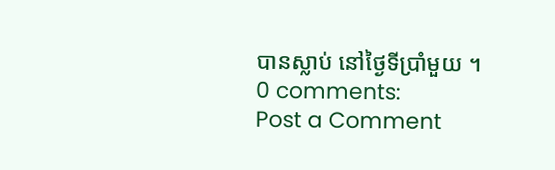បានស្លាប់ នៅថ្ងៃទីប្រាំមួយ ។
0 comments:
Post a Comment